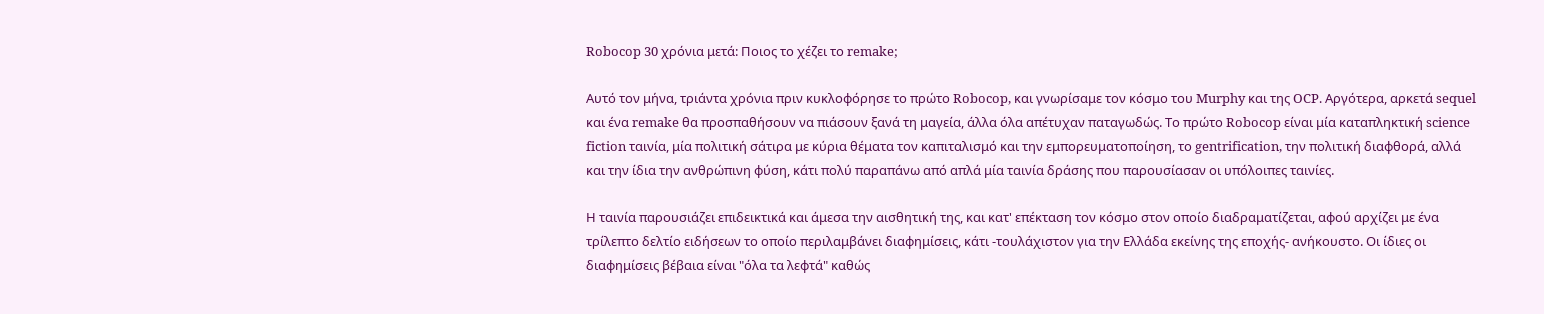Robocop 30 χρόνια μετά: Ποιος το χέζει το remake;

Αυτό τον μήνα, τριάντα χρόνια πριν κυκλοφόρησε το πρώτο Robocop, και γνωρίσαμε τον κόσμο του Murphy και της OCP. Αργότερα, αρκετά sequel και ένα remake θα προσπαθήσουν να πιάσουν ξανά τη μαγεία, άλλα όλα απέτυχαν παταγωδώς. Το πρώτο Robocop είναι μία καταπληκτική science fiction ταινία, μία πολιτική σάτιρα με κύρια θέματα τον καπιταλισμό και την εμπορευματοποίηση, το gentrification, την πολιτική διαφθορά, αλλά και την ίδια την ανθρώπινη φύση, κάτι πολύ παραπάνω από απλά μία ταινία δράσης που παρουσίασαν οι υπόλοιπες ταινίες.

Η ταινία παρουσιάζει επιδεικτικά και άμεσα την αισθητική της, και κατ' επέκταση τον κόσμο στον οποίο διαδραματίζεται, αφού αρχίζει με ένα τρίλεπτο δελτίο ειδήσεων το οποίο περιλαμβάνει διαφημίσεις, κάτι -τουλάχιστον για την Ελλάδα εκείνης της εποχής- ανήκουστο. Οι ίδιες οι διαφημίσεις βέβαια είναι "όλα τα λεφτά" καθώς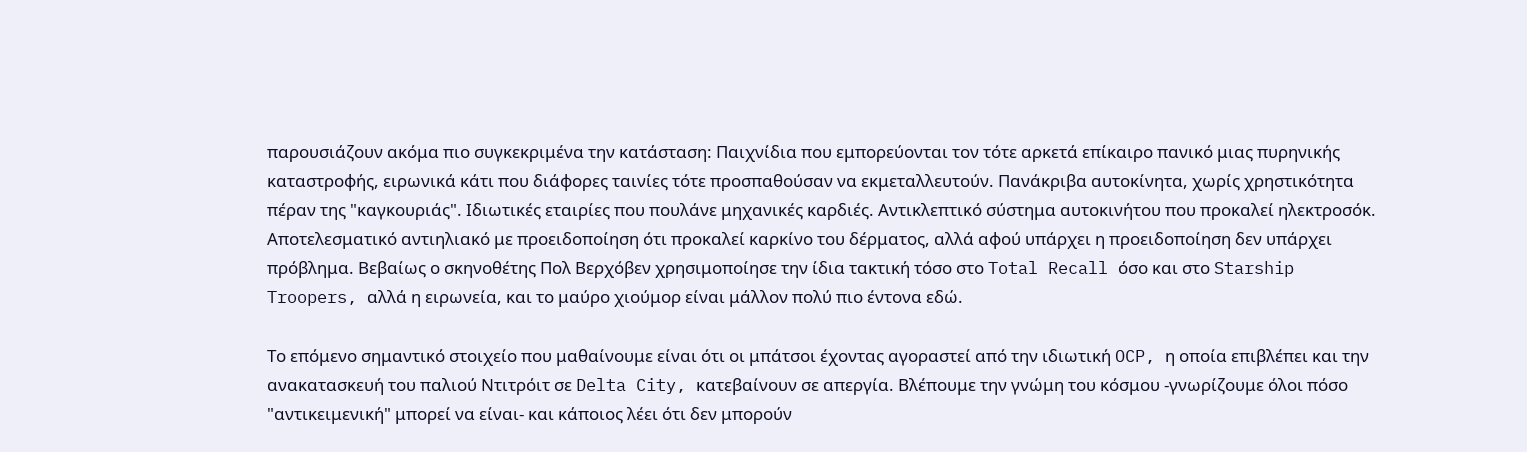παρουσιάζουν ακόμα πιο συγκεκριμένα την κατάσταση: Παιχνίδια που εμπορεύονται τον τότε αρκετά επίκαιρο πανικό μιας πυρηνικής καταστροφής, ειρωνικά κάτι που διάφορες ταινίες τότε προσπαθούσαν να εκμεταλλευτούν. Πανάκριβα αυτοκίνητα, χωρίς χρηστικότητα πέραν της "καγκουριάς". Ιδιωτικές εταιρίες που πουλάνε μηχανικές καρδιές. Αντικλεπτικό σύστημα αυτοκινήτου που προκαλεί ηλεκτροσόκ. Αποτελεσματικό αντιηλιακό με προειδοποίηση ότι προκαλεί καρκίνο του δέρματος, αλλά αφού υπάρχει η προειδοποίηση δεν υπάρχει πρόβλημα. Βεβαίως ο σκηνοθέτης Πολ Βερχόβεν χρησιμοποίησε την ίδια τακτική τόσο στο Total Recall όσο και στο Starship Troopers, αλλά η ειρωνεία, και το μαύρο χιούμορ είναι μάλλον πολύ πιο έντονα εδώ.

Το επόμενο σημαντικό στοιχείο που μαθαίνουμε είναι ότι οι μπάτσοι έχοντας αγοραστεί από την ιδιωτική OCP, η οποία επιβλέπει και την ανακατασκευή του παλιού Ντιτρόιτ σε Delta City, κατεβαίνουν σε απεργία. Βλέπουμε την γνώμη του κόσμου -γνωρίζουμε όλοι πόσο "αντικειμενική" μπορεί να είναι- και κάποιος λέει ότι δεν μπορούν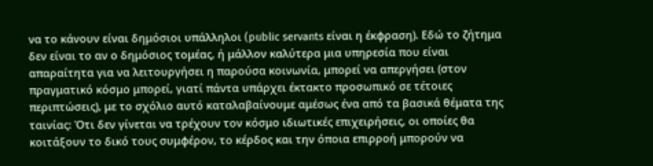να το κάνουν είναι δημόσιοι υπάλληλοι (public servants είναι η έκφραση). Εδώ το ζήτημα δεν είναι το αν ο δημόσιος τομέας, ή μάλλον καλύτερα μια υπηρεσία που είναι απαραίτητα για να λειτουργήσει η παρούσα κοινωνία, μπορεί να απεργήσει (στον πραγματικό κόσμο μπορεί, γιατί πάντα υπάρχει έκτακτο προσωπικό σε τέτοιες περιπτώσεις), με το σχόλιο αυτό καταλαβαίνουμε αμέσως ένα από τα βασικά θέματα της ταινίας: Ότι δεν γίνεται να τρέχουν τον κόσμο ιδιωτικές επιχειρήσεις, οι οποίες θα κοιτάξουν το δικό τους συμφέρον, το κέρδος και την όποια επιρροή μπορούν να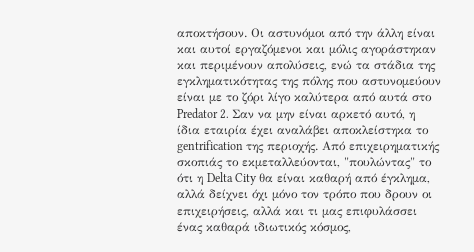αποκτήσουν. Οι αστυνόμοι από την άλλη είναι και αυτοί εργαζόμενοι και μόλις αγοράστηκαν και περιμένουν απολύσεις, ενώ τα στάδια της εγκληματικότητας της πόλης που αστυνομεύουν είναι με το ζόρι λίγο καλύτερα από αυτά στο Predator 2. Σαν να μην είναι αρκετό αυτό, η ίδια εταιρία έχει αναλάβει αποκλείστηκα το gentrification της περιοχής. Από επιχειρηματικής σκοπιάς το εκμεταλλεύονται, "πουλώντας" το ότι η Delta City θα είναι καθαρή από έγκλημα, αλλά δείχνει όχι μόνο τον τρόπο που δρουν οι επιχειρήσεις, αλλά και τι μας επιφυλάσσει ένας καθαρά ιδιωτικός κόσμος,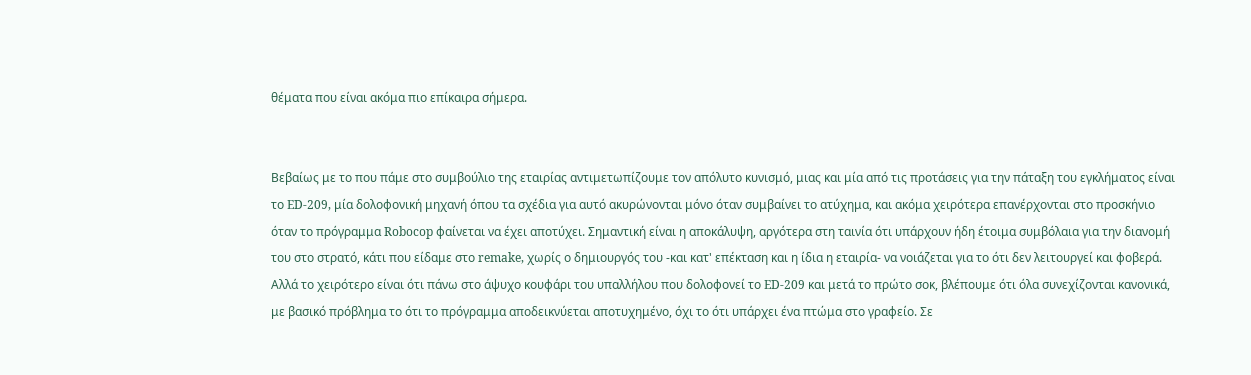θέματα που είναι ακόμα πιο επίκαιρα σήμερα.


Βεβαίως με το που πάμε στο συμβούλιο της εταιρίας αντιμετωπίζουμε τον απόλυτο κυνισμό, μιας και μία από τις προτάσεις για την πάταξη του εγκλήματος είναι το ED-209, μία δολοφονική μηχανή όπου τα σχέδια για αυτό ακυρώνονται μόνο όταν συμβαίνει το ατύχημα, και ακόμα χειρότερα επανέρχονται στο προσκήνιο όταν το πρόγραμμα Robocop φαίνεται να έχει αποτύχει. Σημαντική είναι η αποκάλυψη, αργότερα στη ταινία ότι υπάρχουν ήδη έτοιμα συμβόλαια για την διανομή του στο στρατό, κάτι που είδαμε στο remake, χωρίς ο δημιουργός του -και κατ' επέκταση και η ίδια η εταιρία- να νοιάζεται για το ότι δεν λειτουργεί και φοβερά. Αλλά το χειρότερο είναι ότι πάνω στο άψυχο κουφάρι του υπαλλήλου που δολοφονεί το ED-209 και μετά το πρώτο σοκ, βλέπουμε ότι όλα συνεχίζονται κανονικά, με βασικό πρόβλημα το ότι το πρόγραμμα αποδεικνύεται αποτυχημένο, όχι το ότι υπάρχει ένα πτώμα στο γραφείο. Σε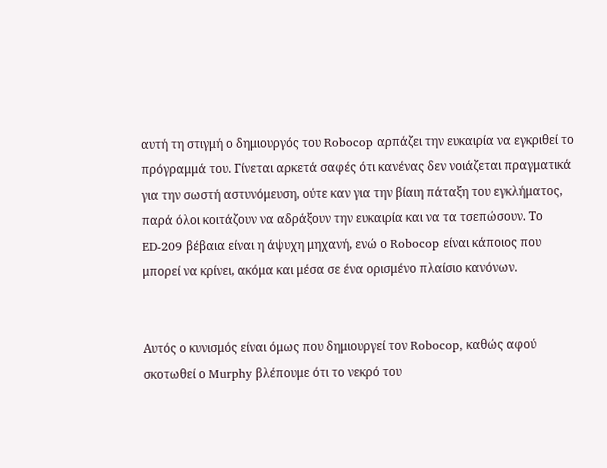αυτή τη στιγμή ο δημιουργός του Robocop αρπάζει την ευκαιρία να εγκριθεί το πρόγραμμά του. Γίνεται αρκετά σαφές ότι κανένας δεν νοιάζεται πραγματικά για την σωστή αστυνόμευση, ούτε καν για την βίαιη πάταξη του εγκλήματος, παρά όλοι κοιτάζουν να αδράξουν την ευκαιρία και να τα τσεπώσουν. Το ED-209 βέβαια είναι η άψυχη μηχανή, ενώ ο Robocop είναι κάποιος που μπορεί να κρίνει, ακόμα και μέσα σε ένα ορισμένο πλαίσιο κανόνων.


Αυτός ο κυνισμός είναι όμως που δημιουργεί τον Robocop, καθώς αφού σκοτωθεί ο Murphy βλέπουμε ότι το νεκρό του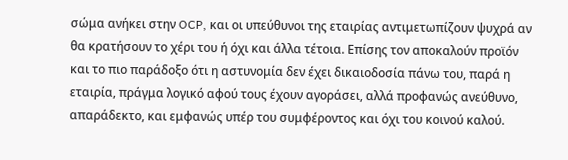σώμα ανήκει στην OCP, και οι υπεύθυνοι της εταιρίας αντιμετωπίζουν ψυχρά αν θα κρατήσουν το χέρι του ή όχι και άλλα τέτοια. Επίσης τον αποκαλούν προϊόν και το πιο παράδοξο ότι η αστυνομία δεν έχει δικαιοδοσία πάνω του, παρά η εταιρία, πράγμα λογικό αφού τους έχουν αγοράσει, αλλά προφανώς ανεύθυνο, απαράδεκτο, και εμφανώς υπέρ του συμφέροντος και όχι του κοινού καλού.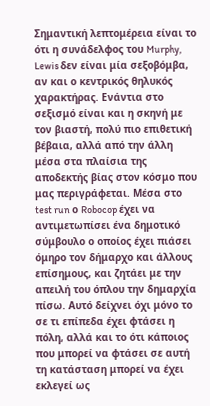Σημαντική λεπτομέρεια είναι το ότι η συνάδελφος του Murphy, Lewis δεν είναι μία σεξοβόμβα, αν και ο κεντρικός θηλυκός χαρακτήρας. Ενάντια στο σεξισμό είναι και η σκηνή με τον βιαστή, πολύ πιο επιθετική βέβαια, αλλά από την άλλη μέσα στα πλαίσια της αποδεκτής βίας στον κόσμο που μας περιγράφεται. Μέσα στο test run ο Robocop έχει να αντιμετωπίσει ένα δημοτικό σύμβουλο ο οποίος έχει πιάσει όμηρο τον δήμαρχο και άλλους επίσημους, και ζητάει με την απειλή του όπλου την δημαρχία πίσω. Αυτό δείχνει όχι μόνο το σε τι επίπεδα έχει φτάσει η πόλη, αλλά και το ότι κάποιος που μπορεί να φτάσει σε αυτή τη κατάσταση μπορεί να έχει εκλεγεί ως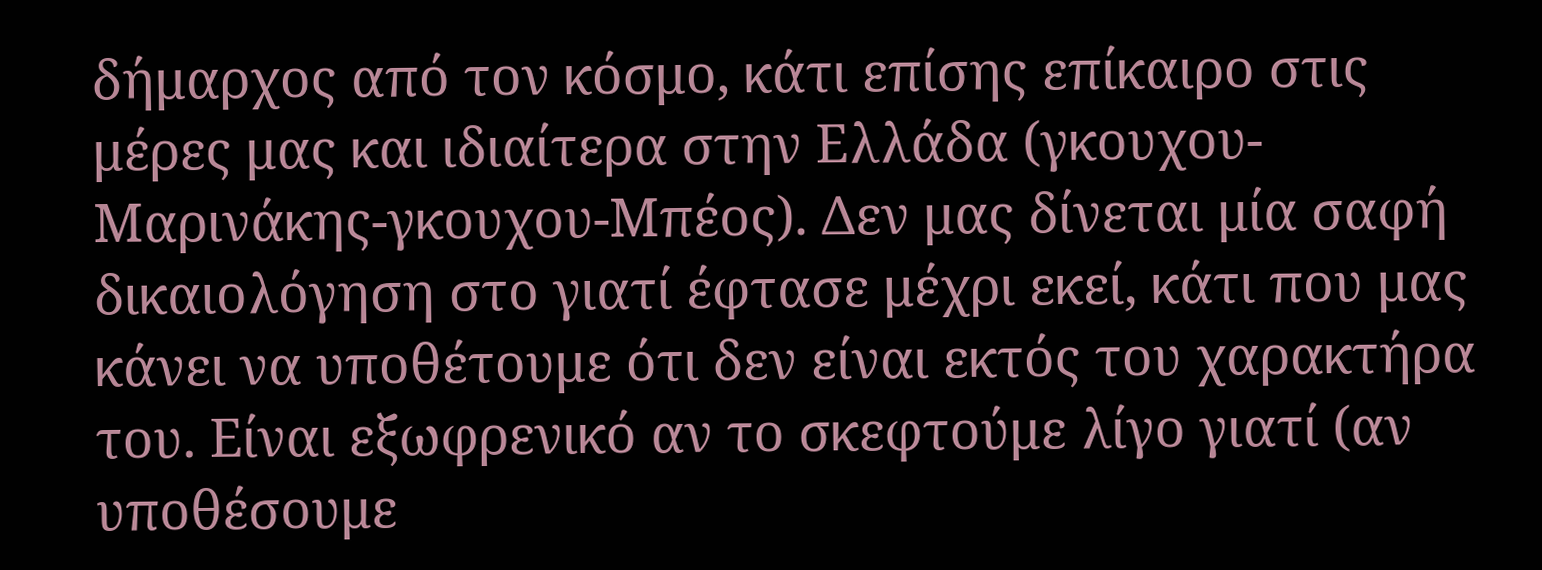δήμαρχος από τον κόσμο, κάτι επίσης επίκαιρο στις μέρες μας και ιδιαίτερα στην Ελλάδα (γκουχου-Μαρινάκης-γκουχου-Μπέος). Δεν μας δίνεται μία σαφή δικαιολόγηση στο γιατί έφτασε μέχρι εκεί, κάτι που μας κάνει να υποθέτουμε ότι δεν είναι εκτός του χαρακτήρα του. Είναι εξωφρενικό αν το σκεφτούμε λίγο γιατί (αν υποθέσουμε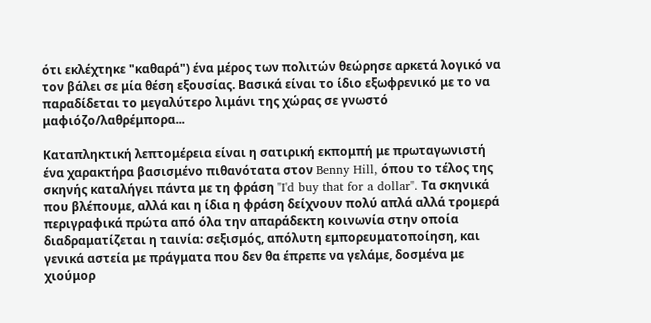ότι εκλέχτηκε "καθαρά") ένα μέρος των πολιτών θεώρησε αρκετά λογικό να τον βάλει σε μία θέση εξουσίας. Βασικά είναι το ίδιο εξωφρενικό με το να παραδίδεται το μεγαλύτερο λιμάνι της χώρας σε γνωστό μαφιόζο/λαθρέμπορα...

Καταπληκτική λεπτομέρεια είναι η σατιρική εκπομπή με πρωταγωνιστή ένα χαρακτήρα βασισμένο πιθανότατα στον Benny Hill, όπου το τέλος της σκηνής καταλήγει πάντα με τη φράση "I'd buy that for a dollar". Τα σκηνικά που βλέπουμε, αλλά και η ίδια η φράση δείχνουν πολύ απλά αλλά τρομερά περιγραφικά πρώτα από όλα την απαράδεκτη κοινωνία στην οποία διαδραματίζεται η ταινία: σεξισμός, απόλυτη εμπορευματοποίηση, και γενικά αστεία με πράγματα που δεν θα έπρεπε να γελάμε, δοσμένα με χιούμορ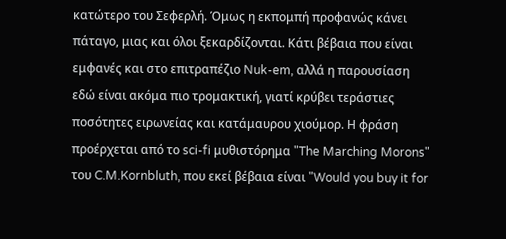κατώτερο του Σεφερλή. Όμως η εκπομπή προφανώς κάνει πάταγο, μιας και όλοι ξεκαρδίζονται. Κάτι βέβαια που είναι εμφανές και στο επιτραπέζιο Nuk-em, αλλά η παρουσίαση εδώ είναι ακόμα πιο τρομακτική, γιατί κρύβει τεράστιες ποσότητες ειρωνείας και κατάμαυρου χιούμορ. Η φράση προέρχεται από το sci-fi μυθιστόρημα "The Marching Morons" του C.M.Kornbluth, που εκεί βέβαια είναι "Would you buy it for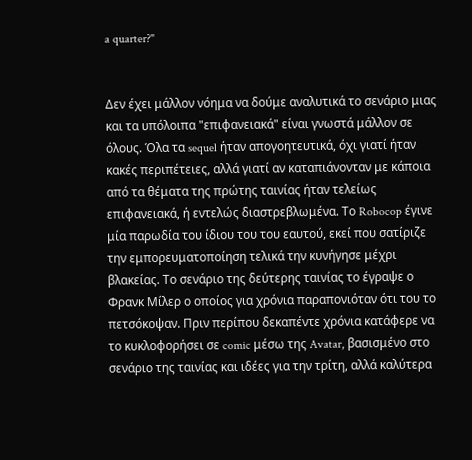a quarter?"


Δεν έχει μάλλον νόημα να δούμε αναλυτικά το σενάριο μιας και τα υπόλοιπα "επιφανειακά" είναι γνωστά μάλλον σε όλους. Όλα τα sequel ήταν απογοητευτικά, όχι γιατί ήταν κακές περιπέτειες, αλλά γιατί αν καταπιάνονταν με κάποια από τα θέματα της πρώτης ταινίας ήταν τελείως επιφανειακά, ή εντελώς διαστρεβλωμένα. Το Robocop έγινε μία παρωδία του ίδιου του του εαυτού, εκεί που σατίριζε την εμπορευματοποίηση τελικά την κυνήγησε μέχρι βλακείας. Το σενάριο της δεύτερης ταινίας το έγραψε ο Φρανκ Μίλερ ο οποίος για χρόνια παραπονιόταν ότι του το πετσόκοψαν. Πριν περίπου δεκαπέντε χρόνια κατάφερε να το κυκλοφορήσει σε comic μέσω της Avatar, βασισμένο στο σενάριο της ταινίας και ιδέες για την τρίτη, αλλά καλύτερα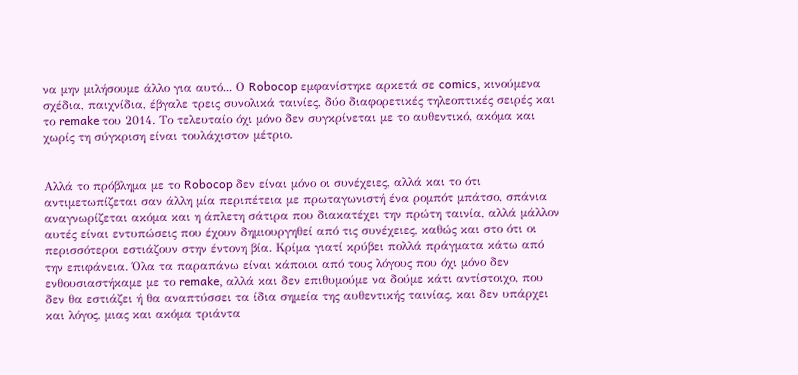να μην μιλήσουμε άλλο για αυτό... Ο Robocop εμφανίστηκε αρκετά σε comics, κινούμενα σχέδια, παιχνίδια, έβγαλε τρεις συνολικά ταινίες, δύο διαφορετικές τηλεοπτικές σειρές και το remake του 2014. Το τελευταίο όχι μόνο δεν συγκρίνεται με το αυθεντικό, ακόμα και χωρίς τη σύγκριση είναι τουλάχιστον μέτριο.


Αλλά το πρόβλημα με το Robocop δεν είναι μόνο οι συνέχειες, αλλά και το ότι αντιμετωπίζεται σαν άλλη μία περιπέτεια με πρωταγωνιστή ένα ρομπότ μπάτσο, σπάνια αναγνωρίζεται ακόμα και η άπλετη σάτιρα που διακατέχει την πρώτη ταινία, αλλά μάλλον αυτές είναι εντυπώσεις που έχουν δημιουργηθεί από τις συνέχειες, καθώς και στο ότι οι περισσότεροι εστιάζουν στην έντονη βία. Κρίμα γιατί κρύβει πολλά πράγματα κάτω από την επιφάνεια. Όλα τα παραπάνω είναι κάποιοι από τους λόγους που όχι μόνο δεν ενθουσιαστήκαμε με το remake, αλλά και δεν επιθυμούμε να δούμε κάτι αντίστοιχο, που δεν θα εστιάζει ή θα αναπτύσσει τα ίδια σημεία της αυθεντικής ταινίας, και δεν υπάρχει και λόγος, μιας και ακόμα τριάντα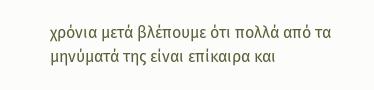χρόνια μετά βλέπουμε ότι πολλά από τα μηνύματά της είναι επίκαιρα και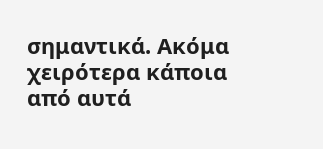σημαντικά. Ακόμα χειρότερα κάποια από αυτά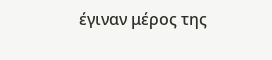έγιναν μέρος της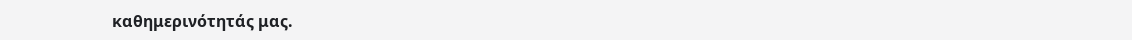καθημερινότητάς μας.